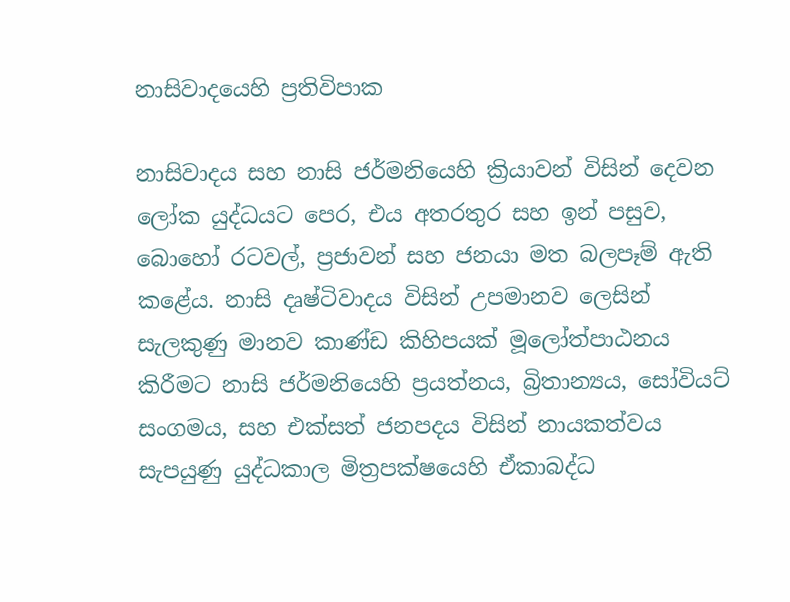නාසිවාදයෙහි ප්‍රතිවිපාක

නාසිවාදය සහ නාසි ජර්මනියෙහි ක්‍රියාවන් විසින් දෙවන ලෝක යුද්ධයට පෙර, එය අතරතුර සහ ඉන් පසුව, බොහෝ රටවල්, ප්‍රජාවන් සහ ජනයා මත බලපෑම් ඇති කළේය. නාසි දෘෂ්ටිවාදය විසින් උපමානව ලෙසින් සැලකුණු මානව කාණ්ඩ කිහිපයක් මූලෝත්පාඨනය කිරීමට නාසි ජර්මනියෙහි ප්‍රයත්නය, බ්‍රිතාන්‍යය, සෝවියට් සංගමය, සහ එක්සත් ජනපදය විසින් නායකත්වය සැපයුණු යුද්ධකාල මිත්‍රපක්ෂයෙහි ඒකාබද්ධ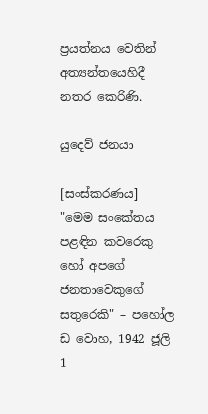ප්‍රයත්නය වෙතින් අත්‍යන්තයෙහිදී නතර කෙරිණි.

යුදෙව් ජනයා

[සංස්කරණය]
"මෙම සංකේතය පළඳින කවරෙකු හෝ අපගේ ජනතාවෙකුගේ සතුරෙකි" – පහෝල ඩ වොහ, 1942 ජූලි 1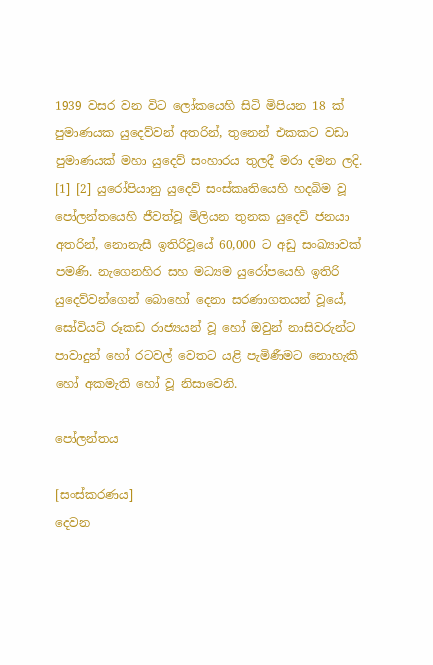1939 වසර වන විට ලෝකයෙහි සිටි මිපියන 18 ක් පුමාණයක යුදෙව්වන් අතරින්, තුනෙන් එකකට වඩා පුමාණයක් මහා යුදෙව් සංහාරය තුලදී මරා දමන ලදි. [1] [2] යුරෝපියානු යුදෙව් සංස්කෘතියෙහි හදබිම වූ පෝලන්තයෙහි ජීවත්වූ මිලියන තුනක යුදෙව් ජනයා අතරින්, නොනැසී ඉතිරිවූයේ 60,000 ට අඩු සංඛ්‍යාවක් පමණි. නැගෙනහිර සහ මධ්‍යම යුරෝපයෙහි ඉතිරි යුදෙව්වන්ගෙන් බොහෝ දෙනා සරණාගතයන් වූයේ, සෝවියට් රූකඩ රාජ්‍යයන් වූ හෝ ඔවුන් නාසිවරුන්ට පාවාදුන් හෝ රටවල් වෙතට යළි පැමිණීමට නොහැකි හෝ අකමැති හෝ වූ නිසාවෙනි.

පෝලන්තය

[සංස්කරණය]
දෙවන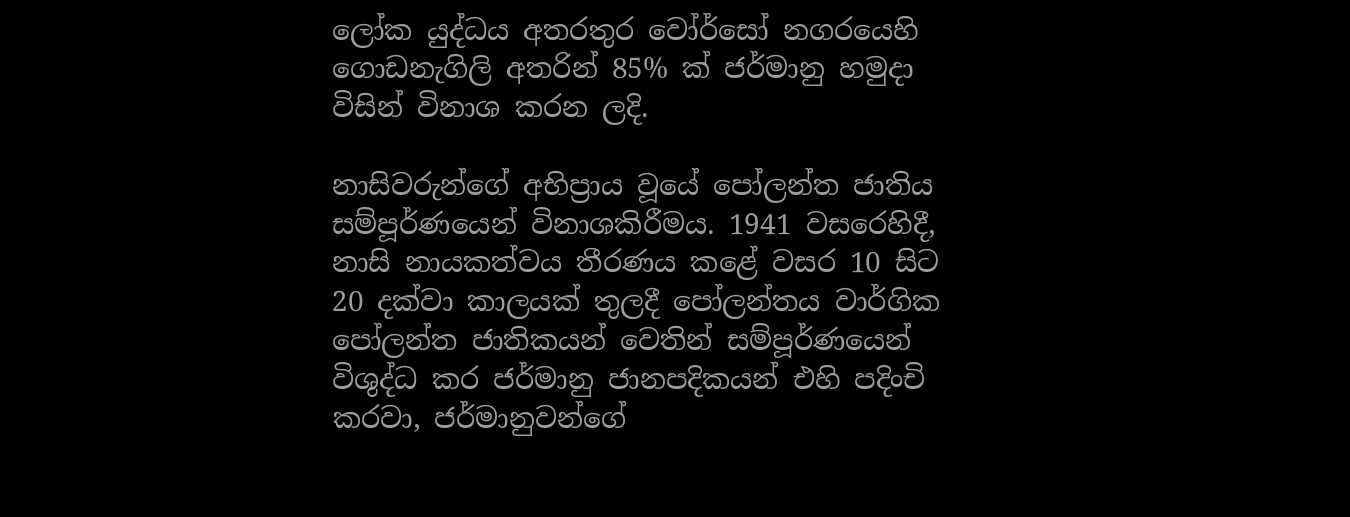ලෝක යුද්ධය අතරතුර වෝර්සෝ නගරයෙහි ගොඩනැගිලි අතරින් 85% ක් ජර්මානු හමුදා විසින් විනාශ කරන ලදි.

නාසිවරුන්ගේ අභිප්‍රාය වූයේ පෝලන්ත ජාතිය සම්පූර්ණයෙන් විනාශකිරීමය. 1941 වසරෙහිදී, නාසි නායකත්වය තීරණය කළේ වසර 10 සිට 20 දක්වා කාලයක් තුලදී පෝලන්තය වාර්ගික පෝලන්ත ජාතිකයන් වෙතින් සම්පූර්ණයෙන් විශුද්ධ කර ජර්මානු ජානපදිකයන් එහි පදිංචි කරවා, ජර්මානුවන්ගේ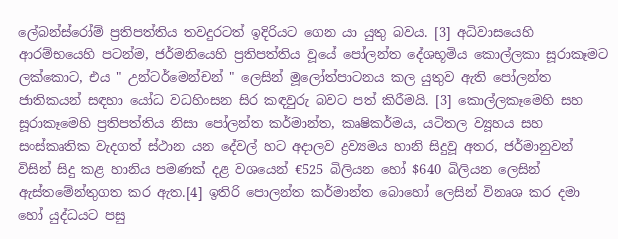ලේබන්ස්රෝම් ප්‍රතිපත්තිය තවදුරටත් ඉදිරියට ගෙන යා යුතු බවය. [3] අධිවාසයෙහි ආරම්භයෙහි පටන්ම, ජර්මනියෙහි ප්‍රතිපත්තිය වූයේ පෝලන්ත දේශභූමිය කොල්ලකා සූරාකෑමට ලක්කොට, එය " උන්ටර්මෙන්චන් " ලෙසින් මූලෝත්පාටනය කල යුතුව ඇති පෝලන්ත ජාතිකයන් සඳහා යෝධ වධහිංසන සිර කඳවුරු බවට පත් කිරීමයි. [3] කොල්ලකෑමෙහි සහ සූරාකෑමෙහි ප්‍රතිපත්තිය නිසා පෝලන්ත කර්මාන්ත, කෘෂිකර්මය, යටිතල ව්‍යූහය සහ සංස්කෘතික වැදගත් ස්ථාන යන දේවල් හට අදාලව ද්‍රව්‍යමය හානි සිදුවූ අතර, ජර්මානුවන් විසින් සිදු කළ හානිය පමණක් දළ වශයෙන් €525 බිලියන හෝ $640 බිලියන ලෙසින් ඇස්තමේන්තුගත කර ඇත.[4] ඉතිරි පොලන්ත කර්මාන්ත බොහෝ ලෙසින් විනෘශ කර දමා හෝ යුද්ධයට පසු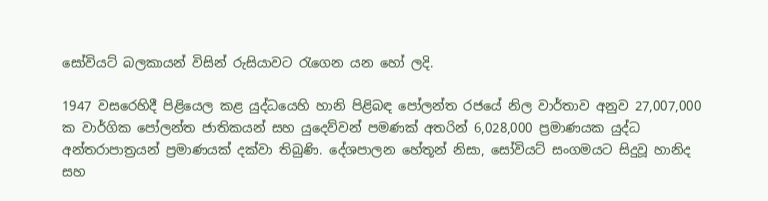සෝවියට් බලකායන් විසින් රුසියාවට රැගෙන යන හෝ ලදි.

1947 වසරෙහිදී පිළියෙල කළ යුද්ධයෙහි හානි පිළිබඳ පෝලන්ත රජයේ නිල වාර්තාව අනුව 27,007,000 ක වාර්ගික පෝලන්ත ජාතිකයන් සහ යුදෙව්වන් පමණක් අතරින් 6,028,000 ප්‍රමාණයක යුද්ධ අන්තරාපාත්‍රයන් ප්‍රමාණයක් දක්වා තිබුණි. දේශපාලන හේතූන් නිසා, සෝවියට් සංගමයට සිදුවූ හානිද සහ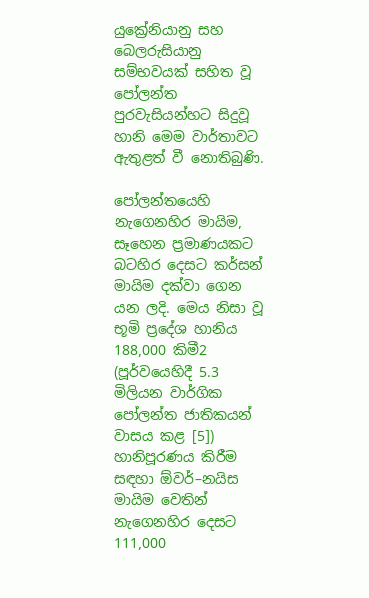යුක්‍රේනියානු සහ බෙලරුසියානු සම්භවයක් සහිත වූ පෝලන්ත පුරවැසියන්හට සිදුවූ හානි මෙම වාර්තාවට ඇතුළත් වී නොතිබුණි.

පෝලන්තයෙහි නැගෙනහිර මායිම, සෑහෙන ප්‍රමාණයකට බටහිර දෙසට කර්සන් මායිම දක්වා ගෙන යන ලදි. මෙය නිසා වූ භූමි ප්‍රදේශ හානිය 188,000 කිමී2 (පූර්වයෙහිදී 5.3 මිලියන වාර්ගික පෝලන්ත ජාතිකයන් වාසය කළ [5]) හානිපූරණය කිරීම සඳහා ඕවර්–නයිස මායිම වෙතින් නැගෙනහිර දෙසට 111,000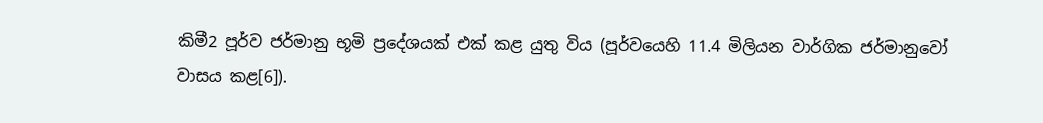කිමී2 පූර්ව ජර්මානු භූමි ප්‍රදේශයක් එක් කළ යුතු විය (පූර්වයෙහි 11.4 මිලියන වාර්ගික ජර්මානුවෝ වාසය කළ[6]).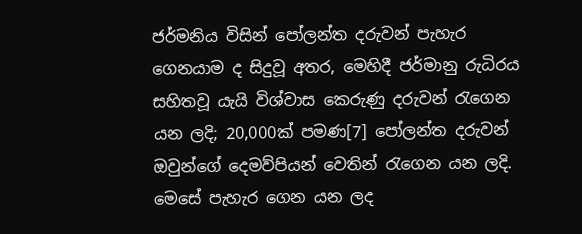ජර්මනිය විසින් පෝලන්ත දරුවන් පැහැර ගෙනයාම ද සිදුවූ අතර, මෙහිදී ජර්මානු රුධිරය සහිතවූ යැයි විශ්වාස කෙරුණු දරුවන් රැගෙන යන ලදි; 20,000ක් පමණ[7] පෝලන්ත දරුවන් ඔවුන්ගේ දෙමව්පියන් වෙතින් රැගෙන යන ලදි. මෙසේ පැහැර ගෙන යන ලද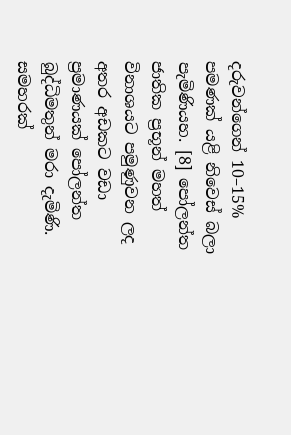දරුවන්ගෙන් 10–15% පමණක් යළි නිවෙස් බලා පැමිණියහ. [8] පෝලන්ත ජාතික ප්‍රභූන් මහත් විනාශයට පමුණුවන ලද අතර අඩකට වඩා ප්‍රමාණයක් පෝලන්ත බුද්ධිමතුන් මරා දැමිණි. සමහරක්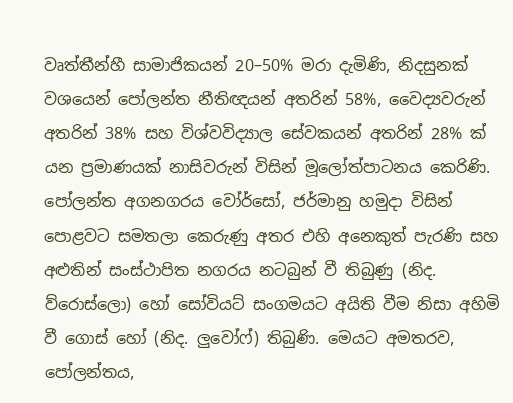වෘත්තීන්හී සාමාජිකයන් 20–50% මරා දැමිණි, නිදසුනක් වශයෙන් පෝලන්ත නීතිඥයන් අතරින් 58%, වෛද්‍යවරුන් අතරින් 38% සහ විශ්වවිද්‍යාල සේවකයන් අතරින් 28% ක් යන ප්‍රමාණයක් නාසිවරුන් විසින් මූලෝත්පාටනය කෙරිණි. පෝලන්ත අගනගරය වෝර්සෝ, ජර්මානු හමුදා විසින් පොළවට සමතලා කෙරුණු අතර එහි අනෙකුත් පැරණි සහ අළුතින් සංස්ථාපිත නගරය නටබුන් වී තිබුණු (නිද. ව්රොස්ලො) හෝ සෝවියට් සංගමයට අයිති වීම නිසා අහිමි වී ගොස් හෝ (නිද. ලුවෝෆ්) තිබුණි. මෙයට අමතරව, පෝලන්තය,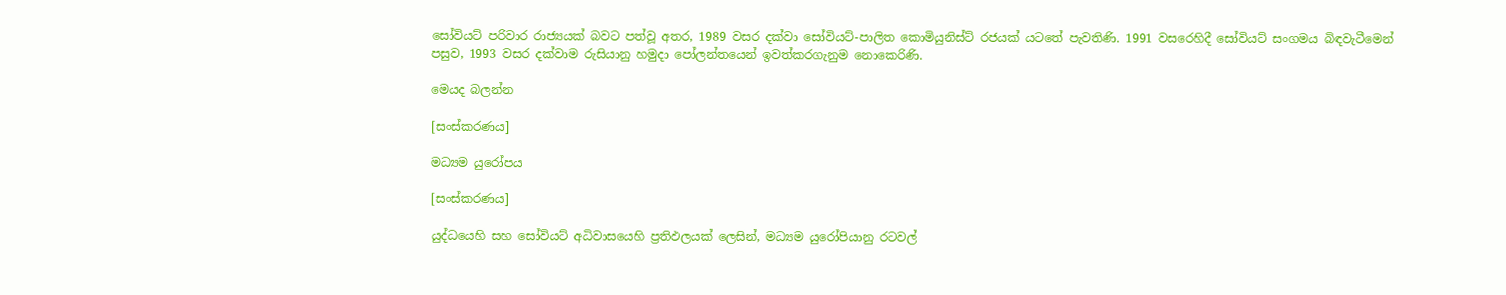සෝවියට් පරිවාර රාජ්‍යයක් බවට පත්වූ අතර, 1989 වසර දක්වා සෝවියට්-පාලිත කොමියුනිස්ට් රජයක් යටතේ පැවතිණි. 1991 වසරෙහිදී සෝවියට් සංගමය බිඳවැටීමෙන් පසුව, 1993 වසර දක්වාම රුසියානු හමුදා පෝලන්තයෙන් ඉවත්කරගැනුම නොකෙරිණි.

මෙයද බලන්න

[සංස්කරණය]

මධ්‍යම යුරෝපය

[සංස්කරණය]

යුද්ධයෙහි සහ සෝවියට් අධිවාසයෙහි ප්‍රතිඵලයක් ලෙසින්, මධ්‍යම යුරෝපියානු රටවල්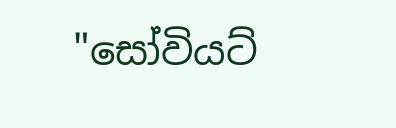"සෝවියට්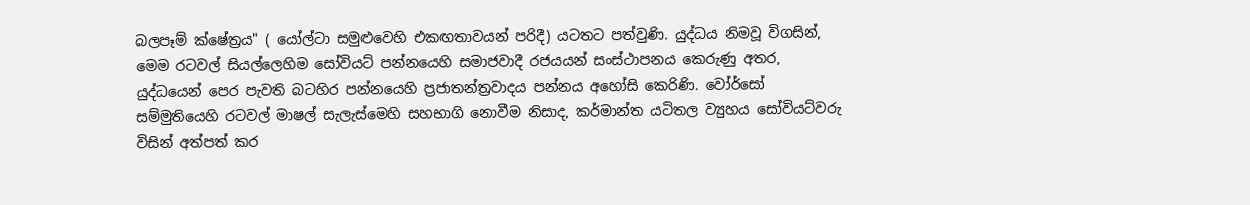බලපෑම් ක්ෂේත්‍රය" ( යෝල්ටා සමුළුවෙහි එකඟතාවයන් පරිදී) යටතට පත්වුණි. යුද්ධය නිමවූ විගසින්, මෙම රටවල් සියල්ලෙහිම සෝවියට් පන්නයෙහි සමාජවාදී රජයයන් සංස්ථාපනය කෙරුණු අතර, යුද්ධයෙන් පෙර පැවති බටහිර පන්නයෙහි ප්‍රජාතන්ත්‍රවාදය පන්නය අහෝසි කෙරිණි. වෝර්සෝ සම්මුතියෙහි රටවල් මාෂල් සැලැස්මෙහි සහභාගි නොවීම නිසාද, කර්මාන්ත යටිතල ව්‍යුහය සෝවියට්වරු විසින් අත්පත් කර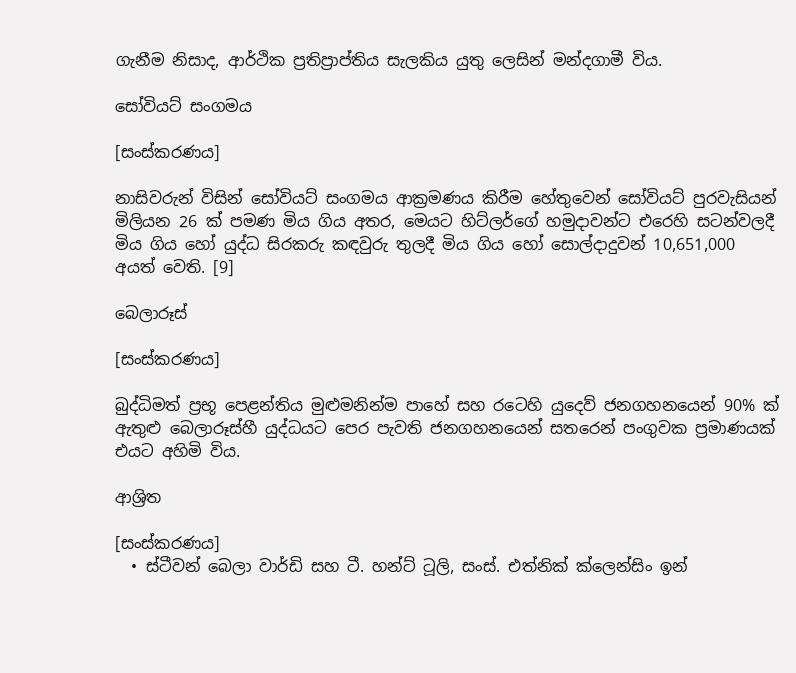ගැනීම නිසාද, ආර්ථික ප්‍රතිප්‍රාප්තිය සැලකිය යුතු ලෙසින් මන්දගාමී විය.

සෝවියට් සංගමය

[සංස්කරණය]

නාසිවරුන් විසින් සෝවියට් සංගමය ආක්‍රමණය කිරීම හේතුවෙන් සෝවියට් පුරවැසියන් මිලියන 26 ක් පමණ මිය ගිය අතර, මෙයට හිට්ලර්ගේ හමුදාවන්ට එරෙහි සටන්වලදී මිය ගිය හෝ යුද්ධ සිරකරු කඳවුරු තුලදී මිය ගිය හෝ සොල්දාදුවන් 10,651,000 අයත් වෙති. [9]

බෙලාරූස්

[සංස්කරණය]

බුද්ධිමත් ප්‍රභූ පෙළන්තිය මුළුමනින්ම පාහේ සහ රටෙහි යුදෙව් ජනගහනයෙන් 90% ක් ඇතුළු බෙලාරූස්හී යුද්ධයට පෙර පැවති ජනගහනයෙන් සතරෙන් පංගුවක ප්‍රමාණයක් එයට අහිමි විය.

ආශ්‍රිත

[සංස්කරණය]
  • ස්ටීවන් බෙලා වාර්ඩි සහ ටී. හන්ට් ටූලි, සංස්. එත්නික් ක්ලෙන්සිං ඉන්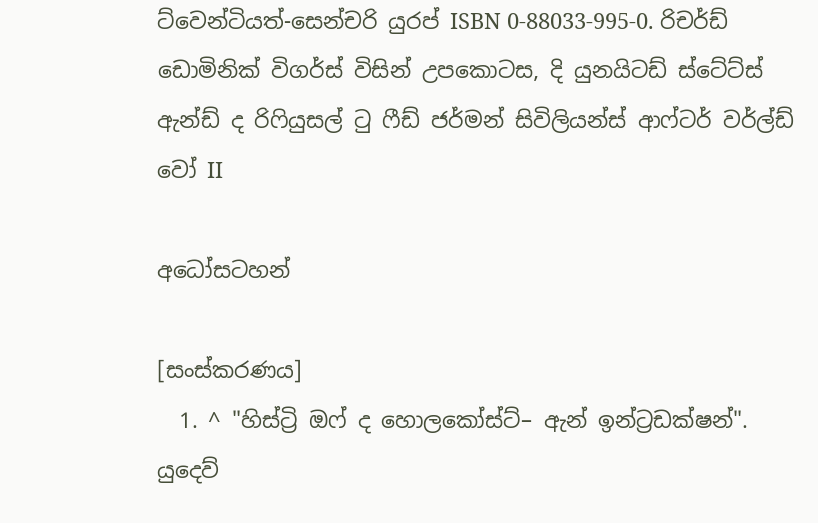ට්වෙන්ටියත්-සෙන්චරි යුරප් ISBN 0-88033-995-0. රිචර්ඩ් ඩොමිනික් විගර්ස් විසින් උපකොටස, දි යුනයිටඩ් ස්ටේට්ස් ඇන්ඩ් ද රිෆියුසල් ටු ෆීඩ් ජර්මන් සිවිලියන්ස් ආෆ්ටර් වර්ල්ඩ් වෝ II

අධෝසටහන්

[සංස්කරණය]
  1. ^ "හිස්ට්‍රි ඔ‌ෆ් ද හොලකෝස්ට්– ඇන් ඉන්ට්‍රඩක්ෂන්". යුදෙව්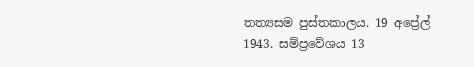තත්‍යසම පුස්තකාලය. 19 අප්‍රේල් 1943. සම්ප්‍රවේශය 13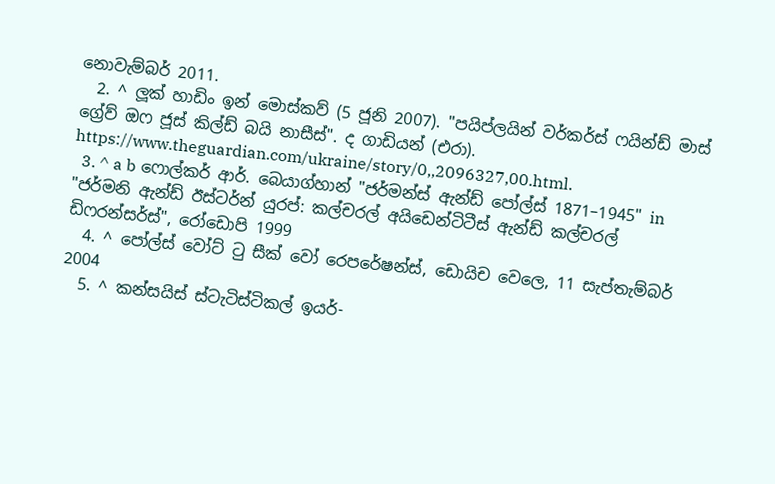නොවැම්බර් 2011.
  2. ^ ලූක් හාඩිං ඉන් මොස්කව් (5 ජූනි 2007). "පයිප්ලයින් වර්කර්ස් ෆයින්ඩ් මාස් ග්‍රේව් ඔෆ ජූස් කිල්ඩ් බයි නාසීස්". ද ගාඩියන් (එරා). https://www.theguardian.com/ukraine/story/0,,2096327,00.html.
  3. ^ a b ෆොල්කර් ආර්. බෙයාග්හාන් "ජර්මන්ස් ඇන්ඩ් පෝල්ස් 1871–1945" in "ජර්මනි ඇන්ඩ් ඊස්ටර්න් යුරප්: කල්චරල් අයිඩෙන්ටිටීස් ඇන්ඩ් කල්චරල් ඩිෆරන්සර්ස්", රෝඩොපි 1999
  4. ^ පෝල්ස් වෝට් ටු සීක් වෝ රෙපරේෂන්ස්, ඩොයිච වෙලෙ, 11 සැප්තැම්බර් 2004
  5. ^ කන්සයිස් ස්ටැටිස්ටිකල් ඉයර්-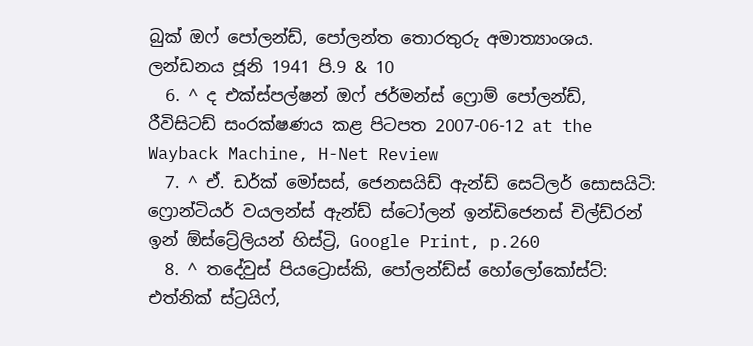බුක් ඔෆ් පෝලන්ඩ්, පෝලන්ත තොරතුරු අමාත්‍යාංශය. ලන්ඩනය ජූනි 1941 පි.9 & 10
  6. ^ ද එක්ස්පල්ෂන් ඔෆ් ජර්මන්ස් ෆ්‍රොම් පෝලන්ඩ්, රීවිසිටඩ් සංරක්ෂණය කළ පිටපත 2007-06-12 at the Wayback Machine, H-Net Review
  7. ^ ඒ. ඩර්ක් මෝසස්, ජෙනසයිඩ් ඇන්ඩ් සෙට්ලර් සොසයිටි: ෆ්‍රොන්ටියර් වයලන්ස් ඇන්ඩ් ස්ටෝලන් ඉන්ඩිජෙනස් චිල්ඩ්රන් ඉන් ඕස්ට්‍රේලියන් හිස්ට්‍රි, Google Print, p.260
  8. ^ තදේවුස් පියට්‍රොස්කි, පෝලන්ඩ්ස් හෝලෝකෝස්ට්: එත්නික් ස්ට්‍රයිෆ්,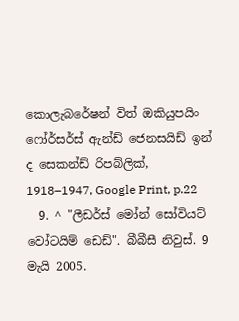කොලැබරේෂන් විත් ඔකියුපයිං ෆෝර්සර්ස් ඇන්ඩ් ජෙනසයිඩ් ඉන් ද සෙකන්ඩ් රිපබ්ලික්, 1918–1947, Google Print, p.22
  9. ^ "ලීඩර්ස් මෝන් සෝවියට් වෝටයිම් ඩෙඩ්". බීබීසී නිවුස්. 9 මැයි 2005.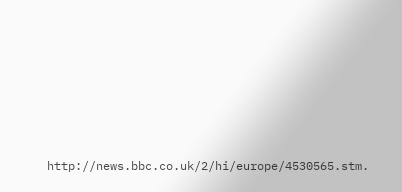http://news.bbc.co.uk/2/hi/europe/4530565.stm.